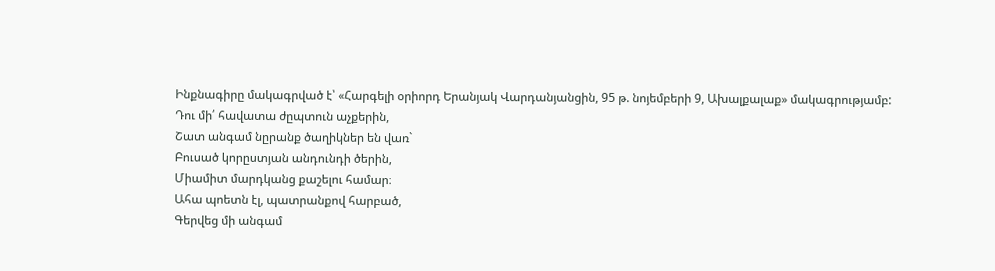Ինքնագիրը մակագրված է՝ «Հարգելի օրիորդ Երանյակ Վարդանյանցին, 95 թ. նոյեմբերի 9, Ախալքալաք» մակագրությամբ:
Դու մի՛ հավատա ժըպտուն աչքերին,
Շատ անգամ նըրանք ծաղիկներ են վառ`
Բուսած կորըստյան անդունդի ծերին,
Միամիտ մարդկանց քաշելու համար։
Ահա պոետն էլ, պատրանքով հարբած,
Գերվեց մի անգամ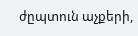ժըպտուն աչքերի,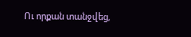Ու որքան տանջվեց,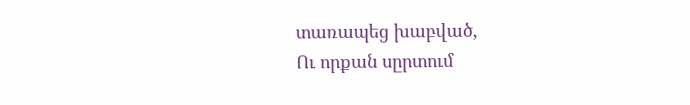տառապեց խաբված,
Ու որքան սըրտում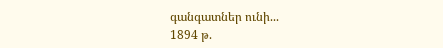գանգատներ ունի...
1894 թ.